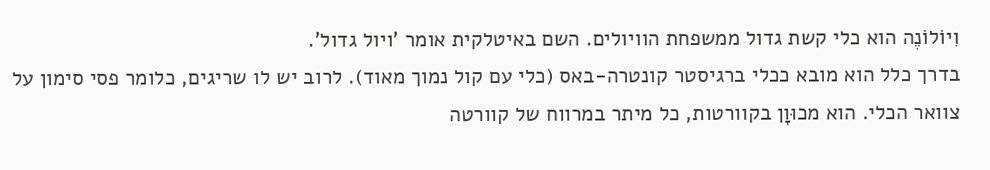וִיוֹלוֹנֶה הוא כלי קשת גדול ממשפחת הוויולים. השם באיטלקית אומר 'ויול גדול'.
בדרך כלל הוא מובא ככלי ברגיסטר קונטרה-באס (כלי עם קול נמוך מאוד). לרוב יש לו שריגים, כלומר פסי סימון על צוואר הכלי. הוא מכוּוָן בקוורטות, כל מיתר במרווח של קוורטה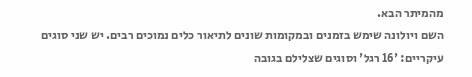מהמיתר הבא.
השם ויולונה שימש בזמנים ובמקומות שונים לתיאור כלים נמוכים רבים. יש שני סוגים עיקריים: '16 רגל' וסוגים שצלילם בגובה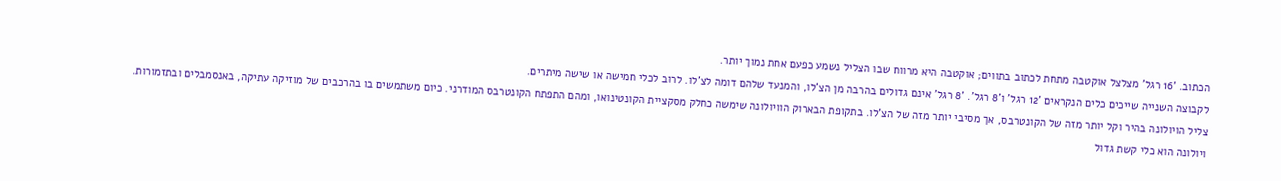הכתוב. '16 רגל' מצלצל אוקטבה מתחת לכתוב בתווים; אוקטבה היא מרווח שבו הצליל נשמע כפעם אחת נמוך יותר.
לקבוצה השנייה שייכים כלים הנקראים '12 רגל' ו'8 רגל'. '8 רגל' אינם גדולים בהרבה מן הצ'לו, והמנעד שלהם דומה לצ'לו. לרוב לכלי חמישה או שישה מיתרים.
צליל הויולונה בהיר וקל יותר מזה של הקונטרבס, אך מסיבי יותר מזה של הצ'לו. בתקופת הבארוק הוויולונה שימשה כחלק מסקציית הקונטינואו, ומהם התפתח הקונטרבס המודרני. כיום משתמשים בו בהרכבים של מוזיקה עתיקה, באנסמבלים ובתזמורות.
ויולונה הוא כלי קשת גדול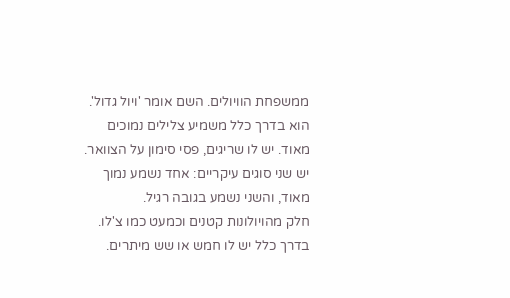ממשפחת הוויולים. השם אומר 'ויול גדול'.
הוא בדרך כלל משמיע צלילים נמוכים מאוד. יש לו שריגים, פסי סימון על הצוואר. יש שני סוגים עיקריים: אחד נשמע נמוך מאוד, והשני נשמע בגובה רגיל.
חלק מהויולונות קטנים וכמעט כמו צ'לו. בדרך כלל יש לו חמש או שש מיתרים.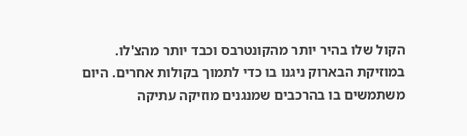הקול שלו בהיר יותר מהקונטרבס וכבד יותר מהצ'לו.
במוזיקת הבארוק ניגנו בו כדי לתמוך בקולות אחרים. היום משתמשים בו בהרכבים שמנגנים מוזיקה עתיקה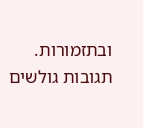ובתזמורות.
תגובות גולשים